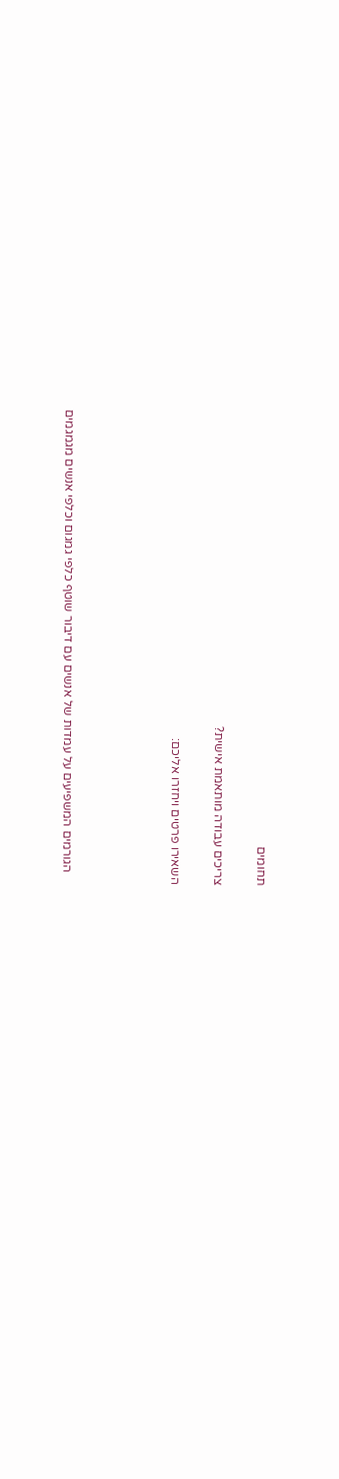תחומים

צריכים עבודה מותאמת אישית?

השאירו פרטים ויחזרו אליכם:




    הגורמים המשפיעים על עמדות של אנשים עם דיבור שוטף כלפי גמגום וכלפי אנשים מגמגמים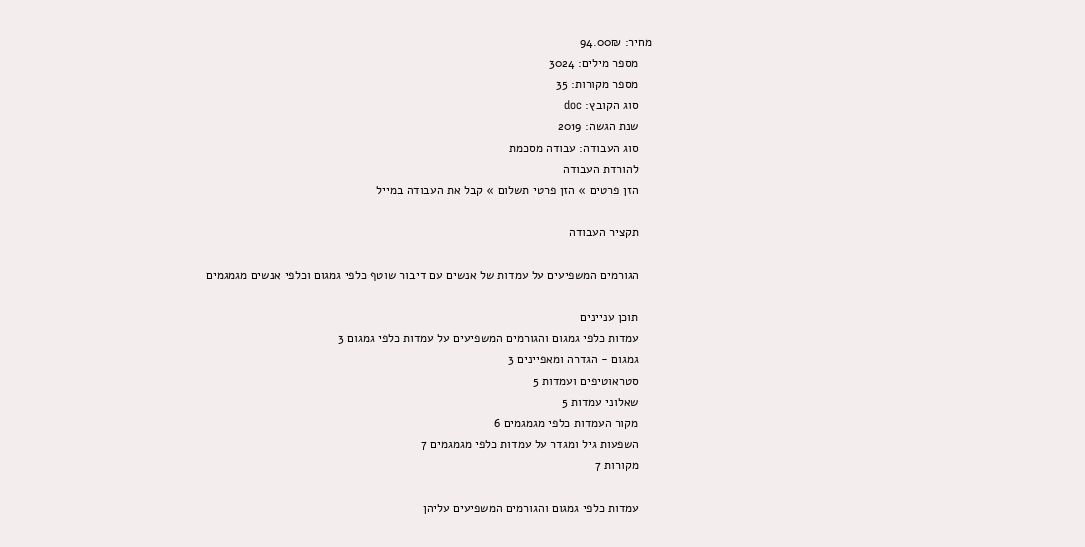מחיר: 94.00₪
    מספר מילים: 3024
    מספר מקורות: 35
    סוג הקובץ: doc
    שנת הגשה: 2019
    סוג העבודה: עבודה מסכמת
    להורדת העבודה
    הזן פרטים » הזן פרטי תשלום » קבל את העבודה במייל

    תקציר העבודה

    הגורמים המשפיעים על עמדות של אנשים עם דיבור שוטף כלפי גמגום וכלפי אנשים מגמגמים

    תוכן עניינים
    עמדות כלפי גמגום והגורמים המשפיעים על עמדות כלפי גמגום 3
    גמגום - הגדרה ומאפיינים 3
    סטראוטיפים ועמדות 5
    שאלוני עמדות 5
    מקור העמדות כלפי מגמגמים 6
    השפעות גיל ומגדר על עמדות כלפי מגמגמים 7
    מקורות 7

    עמדות כלפי גמגום והגורמים המשפיעים עליהן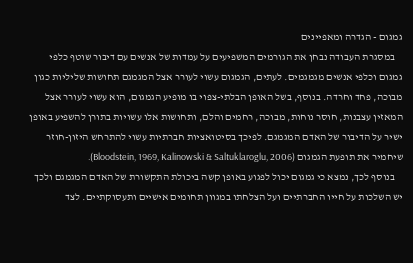גמגום - הגדרה ומאפיינים
    במסגרת העבודה נבחן את הגורמים המשפיעים על עמדות של אנשים עם דיבור שוטף כלפי גמגום וכלפי אנשים מגמגמים. לעתים, הגמגום עשוי לעורר אצל המגמגם תחושות שליליות כגון מבוכה, פחד וחרדה. בנוסף, בשל האופן הבלתי-צפוי בו מופיע הגמגום, הוא עשוי לעורר אצל המאזין עצבנות, חוסר נוחות, מבוכה, רחמים והלם, ותחושות אלו עשויות בתורן להשפיע באופן ישיר על הדיבור של האדם המגמגם. לפיכך בסיטואציות חברתיות עשוי להתרחש היזון-חוזר שיחמיר את תופעת הגמגום (Bloodstein, 1969, Kalinowski & Saltuklaroglu, 2006).
    בנוסף לכך, נמצא כי גמגום יכול לפגוע באופן קשה ביכולת התקשורת של האדם המגמגם ולכך יש השלכות על חייו החברתיים ועל הצלחתו במגוון תחומים אישיים ותעסוקתיים. לצד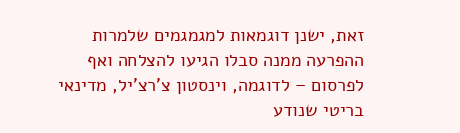זאת, ישנן דוגמאות למגמגמים שלמרות ההפרעה ממנה סבלו הגיעו להצלחה ואף לפרסום – לדוגמה, וינסטון צ'רצ'יל, מדינאי בריטי שנודע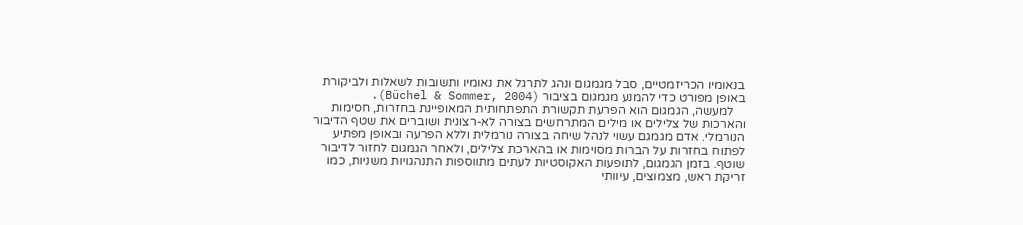בנאומיו הכריזמטיים, סבל מגמגום ונהג לתרגל את נאומיו ותשובות לשאלות ולביקורת באופן מפורט כדי להמנע מגמגום בציבור (Büchel & Sommer, 2004).
    למעשה, הגמגום הוא הפרעת תקשורת התפתחותית המאופיינת בחזרות, חסימות והארכות של צלילים או מילים המתרחשים בצורה לא-רצונית ושוברים את שטף הדיבור הנורמלי. אדם מגמגם עשוי לנהל שיחה בצורה נורמלית וללא הפרעה ובאופן מפתיע לפתוח בחזרות על הברות מסוימות או בהארכת צלילים, ולאחר הגמגום לחזור לדיבור שוטף. בזמן הגמגום, לתופעות האקוסטיות לעתים מתווספות התנהגויות משניות, כמו זריקת ראש, מצמוצים, עיוותי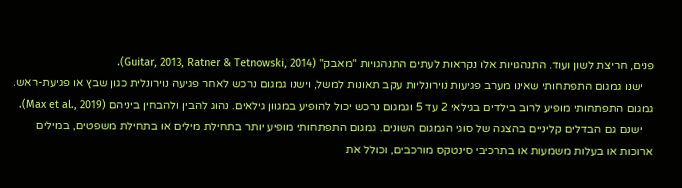פנים, חריצת לשון ועוד. התנהגויות אלו נקראות לעתים התנהגויות "מאבק" (Guitar, 2013, Ratner & Tetnowski, 2014).
    ישנו גמגום התפתחותי שאינו מערב פגיעות נוירונליות עקב תאונות למשל, וישנו גמגום נרכש לאחר פגיעה נוירונלית כגון שבץ או פגיעת-ראש. גמגום התפתחותי מופיע לרוב בילדים בגילאי 2 עד 5 וגמגום נרכש יכול להופיע במגוון גילאים. נהוג להבין ולהבחין ביניהם (Max et al., 2019).
    ישנם גם הבדלים קליניים בהצגה של סוגי הגמגום השונים. גמגום התפתחותי מופיע יותר בתחילת מילים או בתחילת משפטים, במילים ארוכות או בעלות משמעות או בתרכיבי סינטקס מורכבים, וכולל את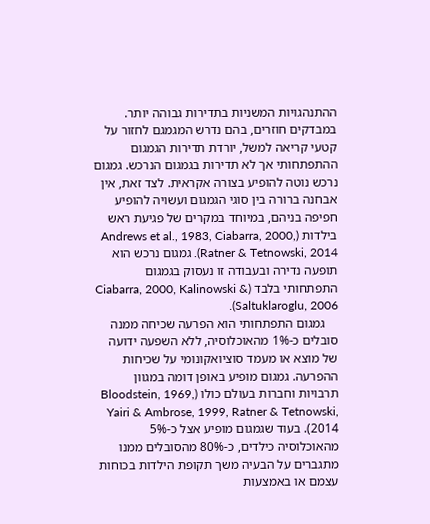ההתנהגויות המשניות בתדירות גבוהה יותר. במבדקים חוזרים, בהם נדרש המגמגם לחזור על קטעי קריאה למשל, יורדת תדירות הגמגום ההתפתחותי אך לא תדירות בגמגום הנרכש. גמגום נרכש נוטה להופיע בצורה אקראית. לצד זאת, אין אבחנה ברורה בין סוגי הגמגום ועשויה להופיע חפיפה בניהם, במיוחד במקרים של פגיעת ראש בילדות (Andrews et al., 1983, Ciabarra, 2000, Ratner & Tetnowski, 2014). גמגום נרכש הוא תופעה נדירה ובעבודה זו נעסוק בגמגום התפתחותי בלבד (Ciabarra, 2000, Kalinowski & Saltuklaroglu, 2006).
    גמגום התפתחותי הוא הפרעה שכיחה ממנה סובלים כ-1% מהאוכלוסיה, ללא השפעה ידועה של מוצא או מעמד סוציואקונומי על שכיחות ההפרעה. גמגום מופיע באופן דומה במגוון תרבויות וחברות בעולם כולו (Bloodstein, 1969, Yairi & Ambrose, 1999, Ratner & Tetnowski, 2014). בעוד שגמגום מופיע אצל כ-5% מהאוכלוסיה כילדים, כ-80% מהסובלים ממנו מתגברים על הבעיה משך תקופת הילדות בכוחות עצמם או באמצעות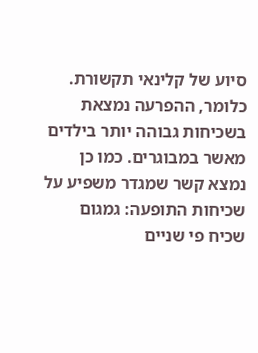סיוע של קלינאי תקשורת. כלומר, ההפרעה נמצאת בשכיחות גבוהה יותר בילדים מאשר במבוגרים. כמו כן נמצא קשר שמגדר משפיע על שכיחות התופעה: גמגום שכיח פי שניים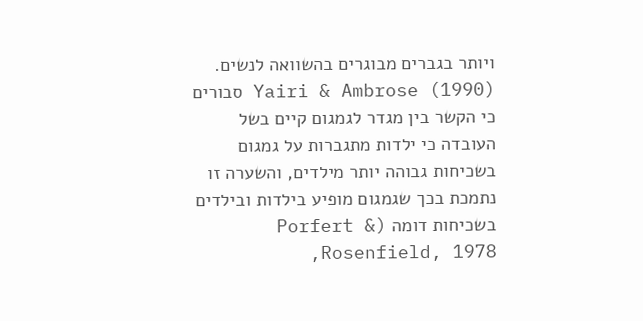ויותר בגברים מבוגרים בהשוואה לנשים. Yairi & Ambrose (1990) סבורים כי הקשר בין מגדר לגמגום קיים בשל העובדה כי ילדות מתגברות על גמגום בשכיחות גבוהה יותר מילדים, והשערה זו נתמכת בכך שגמגום מופיע בילדות ובילדים בשכיחות דומה (Porfert & Rosenfield, 1978,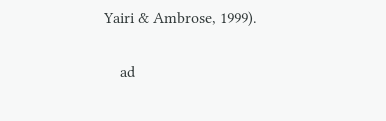Yairi & Ambrose, 1999).

    ad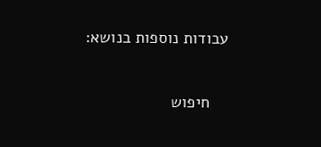עבודות נוספות בנושא:

    חיפוש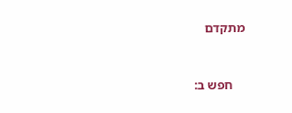מתקדם


    חפש ב: